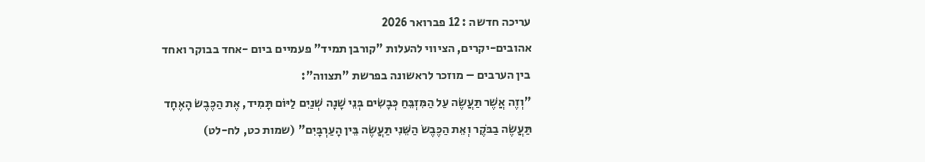עריכה חדשה : 12 פברואר 2026
אהובים-יקרים, הציווי להעלות "קורבן תמיד" פעמיים ביום -אחד בבוקר ואחד בין הערבים – מוזכר לראשונה בפרשת "תצווה":
"וְזֶה אֲשֶׁר תַּעֲשֶׂה עַל הַמִּזְבֵּחַ כְּבָשִׂים בְּנֵי שָׁנָה שְׁנַיִם לַיּוֹם תָּמִיד, אֶת הַכֶּבֶשׂ הָאֶחָד תַּעֲשֶׂה בַבֹּקֶר וְאֵת הַכֶּבֶשׂ הַשֵּׁנִי תַּעֲשֶׂה בֵּין הָעַרְבָּיִם" (שמות כט, לח-לט)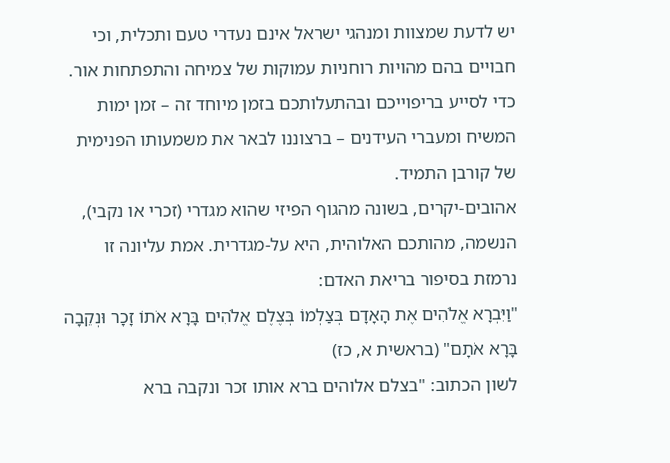יש לדעת שמצוות ומנהגי ישראל אינם נעדרי טעם ותכלית, וכי חבויים בהם מהויות רוחניות עמוקות של צמיחה והתפתחות אור.
כדי לסייע בריפוייכם ובהתעלותכם בזמן מיוחד זה – זמן ימות המשיח ומעברי העידנים – ברצוננו לבאר את משמעותו הפנימית של קורבן התמיד.
אהובים-יקרים, בשונה מהגוף הפיזי שהוא מגדרי (זכרי או נקבי), הנשמה, מהותכם האלוהית, היא על-מגדרית. אמת עליונה זו נרמזת בסיפור בריאת האדם:
"וַיִּבְרָא אֱלֹהִים אֶת הָאָדָם בְּצַלְמוֹ בְּצֶלֶם אֱלֹהִים בָּרָא אֹתוֹ זָכָר וּנְקֵבָה בָּרָא אֹתָם" (בראשית א, כז)
לשון הכתוב: "בצלם אלוהים ברא אותו זכר ונקבה ברא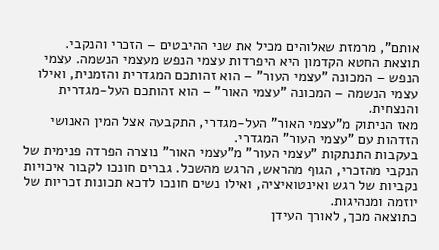אותם", מרמזת שאלוהים מכיל את שני ההיבטים – הזכרי והנקבי.
תוצאת החטא הקדמון היא היפרדות עצמי הנפש מעצמי הנשמה. עצמי הנפש – המכונה "עצמי העור" – הוא זהותכם המגדרית והזמנית, ואילו עצמי הנשמה – המכונה "עצמי האור" – הוא זהותכם העל-מגדרית והנצחית.
מאז הניתוק מ"עצמי האור" העל-מגדרי, התקבעה אצל המין האנושי הזדהות עם "עצמי העור" המגדרי.
בעקבות התנתקות "עצמי העור" מ"עצמי האור" נוצרה הפרדה פנימית של הנקבי מהזכרי, הגוף מהראש, הרגש מהשכל. גברים חונכו לקבור איכויות נקביות של רגש ואינטואיציה, ואילו נשים חונכו לדכא תכונות זכריות של יוזמה ומנהיגות.
כתוצאה מכך, לאורך העידן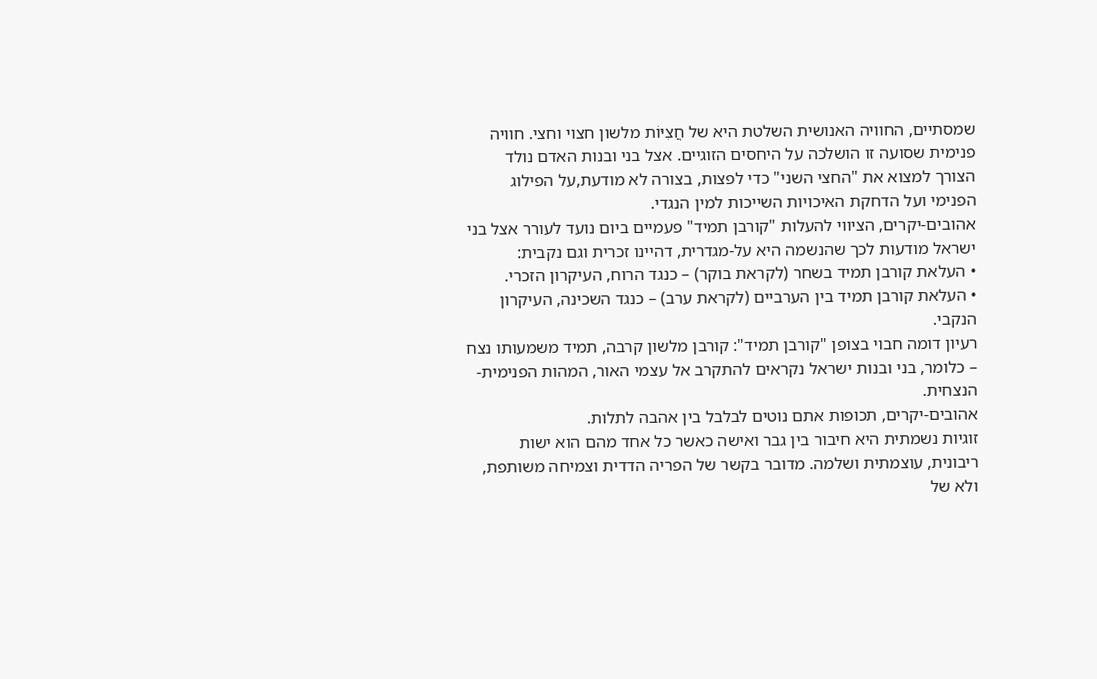שמסתיים, החוויה האנושית השלטת היא של חֲצִיּוֹת מלשון חצוי וחצי. חוויה פנימית שסועה זו הושלכה על היחסים הזוגיים. אצל בני ובנות האדם נולד הצורך למצוא את "החצי השני" כדי לפצות, בצורה לא מודעת,על הפילוג הפנימי ועל הדחקת האיכויות השייכות למין הנגדי.
אהובים-יקרים, הציווי להעלות "קורבן תמיד" פעמיים ביום נועד לעורר אצל בני ישראל מודעות לכך שהנשמה היא על-מגדרית, דהיינו זכרית וגם נקבית:
• העלאת קורבן תמיד בשחר (לקראת בוקר) – כנגד הרוח, העיקרון הזכרי.
• העלאת קורבן תמיד בין הערביים (לקראת ערב) – כנגד השכינה, העיקרון הנקבי.
רעיון דומה חבוי בצופן "קורבן תמיד": קורבן מלשון קרבה, תמיד משמעותו נצח – כלומר, בני ובנות ישראל נקראים להתקרב אל עצמי האור, המהות הפנימית-הנצחית.
אהובים-יקרים, תכופות אתם נוטים לבלבל בין אהבה לתלות.
זוגיות נשמתית היא חיבור בין גבר ואישה כאשר כל אחד מהם הוא ישות ריבונית, עוצמתית ושלמה. מדובר בקשר של הפריה הדדית וצמיחה משותפת, ולא של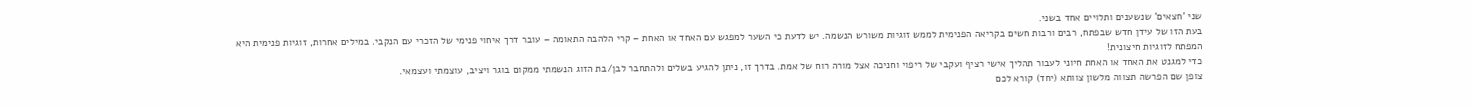שני 'חצאים' שנשענים ותלויים אחד בשני.
בעת הזו של עידן חדש שבפתח, רבים ורבות חשים בקריאה הפנימית לממש זוגיות משורש הנשמה. יש לדעת כי השער למפגש עם האחד או האחת – קרי הלהבה התאומה – עובר דרך איחוי פנימי של הזכרי עם הנקבי. במילים אחרות, זוגיות פנימית היא המפתח לזוגיות חיצונית!
כדי למגנט את האחד או האחת חיוני לעבור תהליך אישי רציף ועקבי של ריפוי וחניכה אצל מורה רוח של אמת. בדרך זו, ניתן להגיע בשלים ולהתחבר לבן/בת הזוג הנשמתי ממקום בוגר ויציב, עוצמתי ועצמאי.
צופן שם הפרשה תצווה מלשון צוותא (יחד) קורא לכם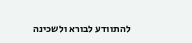להתוודע לבורא ולשכינה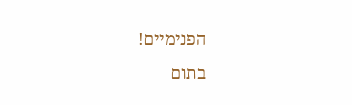הפנימיים!
בתום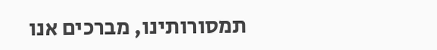תמסורותינו, מברכים אנו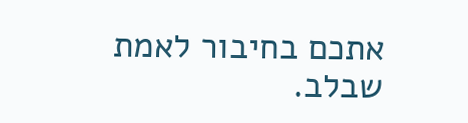אתכם בחיבור לאמת שבלב.